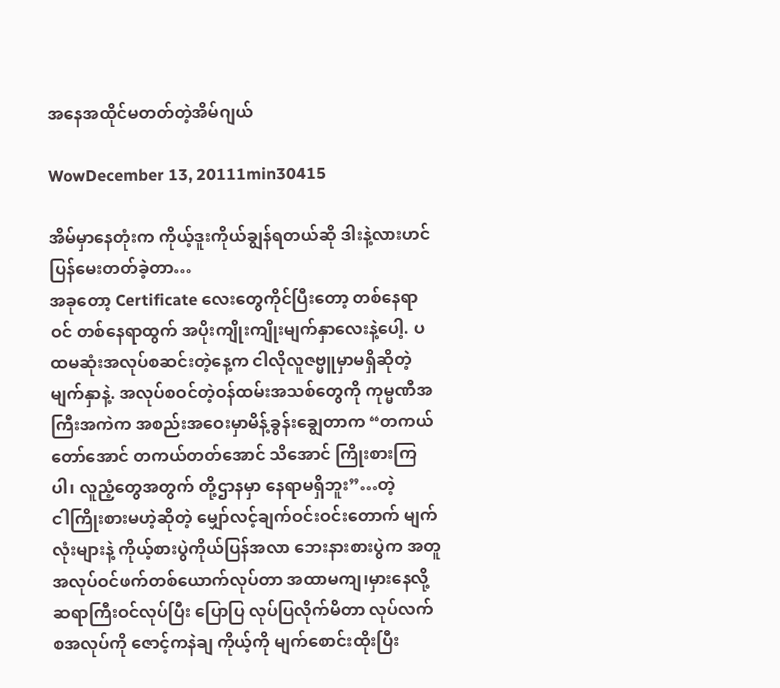အနေအထိုင်မတတ်တဲ့အိမ်ဂျယ်

WowDecember 13, 20111min30415

အိမ်မှာနေတုံးက ကိုယ့်ဒူးကိုယ်ချွန်ရတယ်ဆို ဒါးနဲ့လားဟင်ပြန်မေးတတ်ခဲ့တာ…
အခုတော့ Certificate လေးတွေကိုင်ပြီးတော့ တစ်နေရာဝင် တစ်နေရာထွက် အပိုးကျိုးကျိုးမျက်နှာလေးနဲ့ပေါ့. ပထမဆုံးအလုပ်စဆင်းတဲ့နေ့က ငါလိုလူဇဗ္မူမှာမရှိဆိုတဲ့မျက်နှာနဲ့. အလုပ်စဝင်တဲ့ဝန်ထမ်းအသစ်တွေကို ကုမ္မဏီအကြီးအကဲက အစည်းအဝေးမှာမိန့်ခွန်းချွေတာက “တကယ်တော်အောင် တကယ်တတ်အောင် သိအောင် ကြိုးစားကြပါ၊ လူညံ့တွေအတွက် တို့ဌာနမှာ နေရာမရှိဘူး”…တဲ့
ငါကြိုးစားမဟဲ့ဆိုတဲ့ မျှော်လင့်ချက်ဝင်းဝင်းတောက် မျက်လုံးများနဲ့ ကိုယ့်စားပွဲကိုယ်ပြန်အလာ ဘေးနားစားပွဲက အတူအလုပ်ဝင်ဖက်တစ်ယောက်လုပ်တာ အထာမကျ၊မှားနေလို့ ဆရာကြီးဝင်လုပ်ပြီး ပြောပြ လုပ်ပြလိုက်မိတာ လုပ်လက်စအလုပ်ကို ဇောင့်ကနဲချ ကိုယ့်ကို မျက်စောင်းထိုးပြီး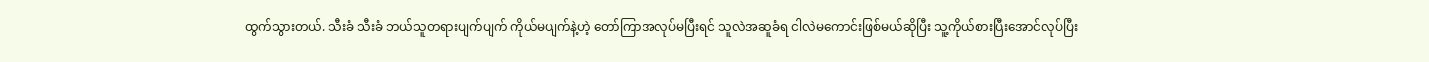ထွက်သွားတယ်. သီးခံ သီးခံ ဘယ်သူတရားပျက်ပျက် ကိုယ်မပျက်နဲ့ဟဲ့ တော်ကြာအလုပ်မပြီးရင် သူလဲအဆူခံရ ငါလဲမကောင်းဖြစ်မယ်ဆိုပြီး သူ့ကိုယ်စားပြီးအောင်လုပ်ပြီး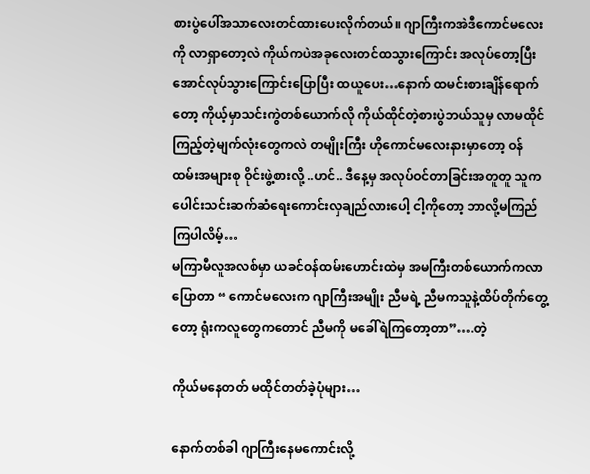စားပွဲပေါ်အသာလေးတင်ထားပေးလိုက်တယ်။ ဂျာကြီးကအဲဒီကောင်မလေးကို လာရှာတော့လဲ ကိုယ်ကပဲအခုလေးတင်ထသွားကြောင်း အလုပ်တော့ပြီးအောင်လုပ်သွားကြောင်းပြောပြီး ထယူပေး…နောက် ထမင်းစားချိန်ရောက်တော့ ကိုယ့်မှာသင်းကွဲတစ်ယောက်လို ကိုယ်ထိုင်တဲ့စားပွဲဘယ်သူမှ လာမထိုင် ကြည့်တဲ့မျက်လုံးတွေကလဲ တမျိုးကြီး ဟိုကောင်မလေးနားမှာတော့ ဝန်ထမ်းအများစု ဝိုင်းဖွဲ့စားလို့ ..ဟင်.. ဒီနေ့မှ အလုပ်ဝင်တာခြင်းအတူတူ သူကပေါင်းသင်းဆက်ဆံရေးကောင်းလှချည်လားပေါ့ ငါ့ကိုတော့ ဘာလို့မကြည်ကြပါလိမ့်…
မကြာမီလူအလစ်မှာ ယခင်ဝန်ထမ်းဟောင်းထဲမှ အမကြီးတစ်ယောက်ကလာပြောတာ “ ကောင်မလေးက ဂျာကြီးအမျိုး ညီမရဲ့ ညီမကသူနဲ့ထိပ်တိုက်တွေ့တော့ ရုံးကလူတွေကတောင် ညီမကို မခေါ်ရဲကြတော့တာ”….တဲ့

ကိုယ်မနေတတ် မထိုင်တတ်ခဲ့ပုံများ…

နောက်တစ်ခါ ဂျာကြီးနေမကောင်းလို့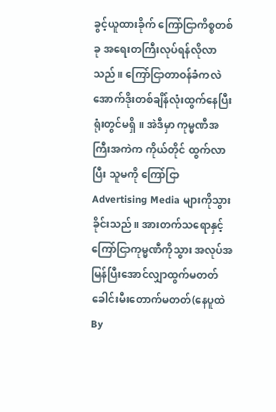ခွင့်ယူထားခိုက် ကြော်ငြာကိစ္စတစ်ခု အရေးတကြီးလုပ်ရန်လိုလာသည်။ ကြော်ငြာတာဝန်ခံကလဲ အောက်ဒိုးတစ်ချိန်လုံးထွက်နေပြီး ရုံးတွင်မရှိ။ အဲဒီမှာ ကုမ္မဏီအကြီးအကဲက ကိုယ်တိုင် ထွက်လာပြီး သူမကို ကြော်ငြာ Advertising Media များကိုသွားခိုင်းသည်။ အားတက်သရောနှင့် ကြော်ငြာကုမ္မဏီကိုသွား အလုပ်အမြန်ပြီးအောင်လျှာထွက်မတတ် ခေါင်းမီးတောက်မတတ်(နေပူထဲ By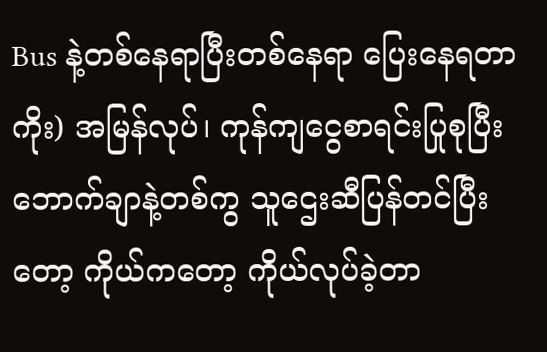Bus နဲ့တစ်နေရာပြီးတစ်နေရာ ပြေးနေရတာကိုး) အမြန်လုပ်၊ ကုန်ကျငွေစာရင်းပြုစုပြီး ဘောက်ချာနဲ့တစ်ကွ သူဌေးဆီပြန်တင်ပြီးတော့ ကိုယ်ကတော့ ကိုယ်လုပ်ခဲ့တာ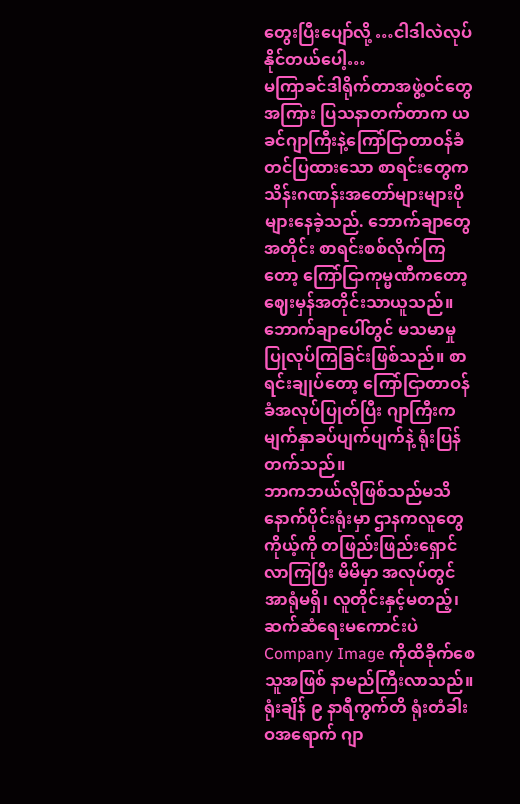တွေးပြီးပျော်လို့ …ငါဒါလဲလုပ်နိုင်တယ်ပေါ့…
မကြာခင်ဒါရိုက်တာအဖွဲ့ဝင်တွေအကြား ပြသနာတက်တာက ယခင်ဂျာကြီးနဲ့ကြော်ငြာတာဝန်ခံ တင်ပြထားသော စာရင်းတွေက သိန်းဂဏန်းအတော်များများပိုများနေခဲ့သည်. ဘောက်ချာတွေအတိုင်း စာရင်းစစ်လိုက်ကြတော့ ကြော်ငြာကုမ္မဏီကတော့ ဈေးမှန်အတိုင်းသာယူသည်။ ဘောက်ချာပေါ်တွင် မသမာမှုပြုလုပ်ကြခြင်းဖြစ်သည်။ စာရင်းချုပ်တော့ ကြော်ငြာတာဝန်ခံအလုပ်ပြုတ်ပြီး ဂျာကြီးက မျက်နှာခပ်ပျက်ပျက်နဲ့ ရုံးပြန်တက်သည်။
ဘာကဘယ်လိုဖြစ်သည်မသိ နောက်ပိုင်းရုံးမှာ ဌာနကလူတွေကိုယ့်ကို တဖြည်းဖြည်းရှောင်လာကြပြီး မိမိမှာ အလုပ်တွင်အာရုံမရှိ၊ လူတိုင်းနှင့်မတည့်၊ ဆက်ဆံရေးမကောင်းပဲ Company Image ကိုထိခိုက်စေသူအဖြစ် နာမည်ကြီးလာသည်။ ရုံးချိန် ၉ နာရီကွက်တိ ရုံးတံခါးဝအရောက် ဂျာ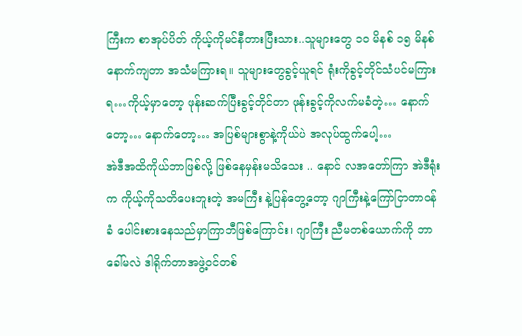ကြီးက စာအုပ်ပိတ် ကိုယ့်ကိုမင်နီတားပြီးသား..သူများတွေ ၁ဝ မိနစ် ၁၅ မိနစ်နောက်ကျတာ အသံမကြားရ။ သူများတွေခွင့်ယူရင် ရုံးကိုခွင့်တိုင်သံပင်မကြားရ…ကိုယ့်မှာတော့ ဖုန်းဆက်ပြီးခွင့်တိုင်တာ ဖုန်းခွင့်ကိုလက်မခံတဲ့… နောက်တော့… နောက်တော့… အပြစ်များစွာနဲ့ကိုယ်ပဲ အလုပ်ထွက်ပေါ့…
အဲဒီအထိကိုယ်ဘာဖြစ်လို့ ဖြစ်နေမှန်းမသိသေး .. နောင် လအတော်ကြာ အဲဒီရုံးက ကိုယ့်ကိုသတိပေးဘူးတဲ့ အမကြီး နဲ့ပြန်တွေ့တော့ ဂျာကြီးနဲ့ကြော်ငြာတာဝန်ခံ ပေါင်းစားနေသည်မှာကြာဘီဖြစ်ကြောင်း၊ ဂျာကြီး ညီမတစ်ယောက်ကို ဘာခေါ်မလဲ ဒါရိုက်တာအဖွဲ့ဝင်တစ်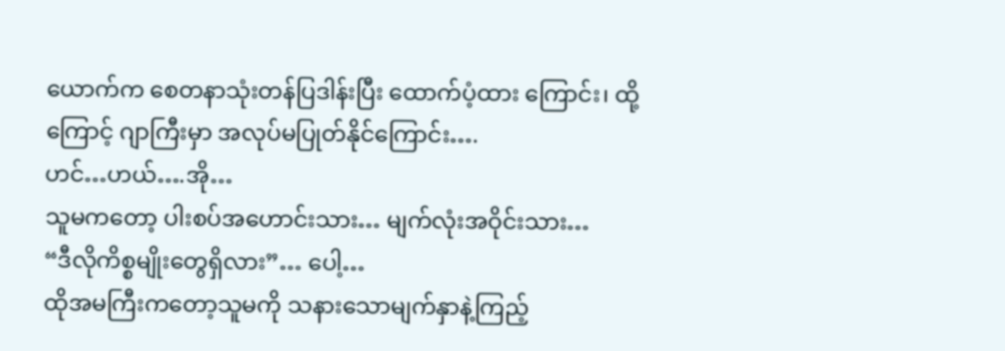ယောက်က စေတနာသုံးတန်ပြဒါန်းပြီး ထောက်ပံ့ထား ကြောင်း၊ ထို့ကြောင့် ဂျာကြီးမှာ အလုပ်မပြုတ်နိုင်ကြောင်း….
ဟင်…ဟယ်….အို…
သူမကတော့ ပါးစပ်အဟောင်းသား… မျက်လုံးအဝိုင်းသား…
“ဒီလိုကိစ္စမျိုးတွေရှိလား”… ပေါ့…
ထိုအမကြီးကတော့သူမကို သနားသောမျက်နှာနဲ့ကြည့်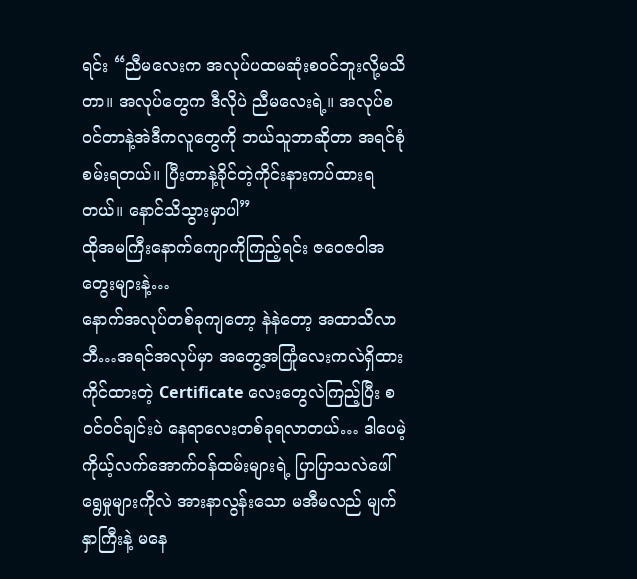ရင်း “ညီမလေးက အလုပ်ပထမဆုံးစဝင်ဘူးလို့မသိတာ။ အလုပ်တွေက ဒီလိုပဲ ညီမလေးရဲ့။ အလုပ်စဝင်တာနဲ့အဲဒီကလူတွေကို ဘယ်သူဘာဆိုတာ အရင်စုံစမ်းရတယ်။ ပြီးတာနဲ့ခိုင်တဲ့ကိုင်းနားကပ်ထားရတယ်။ နောင်သိသွားမှာပါ”
ထိုအမကြီးနောက်ကျောကိုကြည့်ရင်း ဇဝေဇဝါအတွေးများနဲ့…
နောက်အလုပ်တစ်ခုကျတော့ နဲနဲတော့ အထာသိလာဘီ…အရင်အလုပ်မှာ အတွေ့အကြုံလေးကလဲရှိထား ကိုင်ထားတဲ့ Certificate လေးတွေလဲကြည့်ပြီး စဝင်ဝင်ချင်းပဲ နေရာလေးတစ်ခုရလာတယ်… ဒါပေမဲ့ကိုယ့်လက်အောက်ဝန်ထမ်းများရဲ့ ပြာပြာသလဲဖေါ်ရွေမှုများကိုလဲ အားနာလွန်းသော မအီမလည် မျက်နှာကြီးနဲ့ မနေ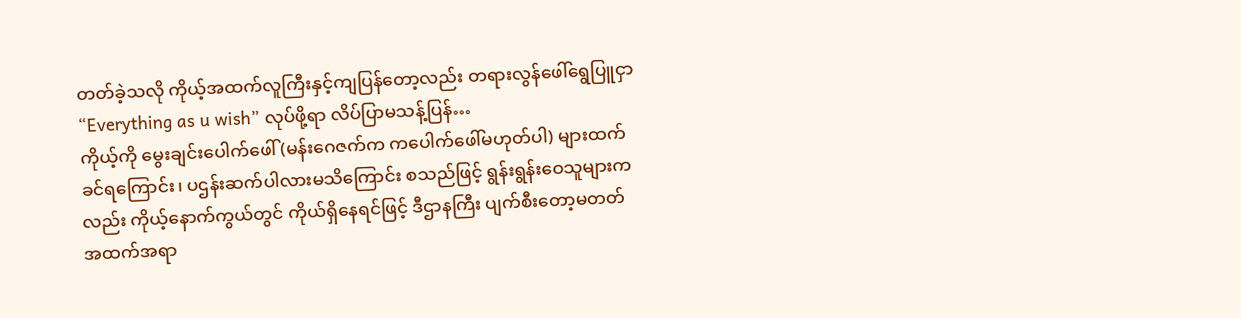တတ်ခဲ့သလို ကိုယ့်အထက်လူကြီးနှင့်ကျပြန်တော့လည်း တရားလွန်ဖေါ်ရွေပြူငှာ “Everything as u wish” လုပ်ဖို့ရာ လိပ်ပြာမသန့်ပြန်…
ကိုယ့်ကို မွေးချင်းပေါက်ဖေါ်(မန်းဂေဇက်က ကပေါက်ဖေါ်မဟုတ်ပါ) များထက်ခင်ရကြောင်း၊ ပဌန်းဆက်ပါလားမသိကြောင်း စသည်ဖြင့် ရွန်းရွန်းဝေသူများကလည်း ကိုယ့်နောက်ကွယ်တွင် ကိုယ်ရှိနေရင်ဖြင့် ဒီဌာနကြီး ပျက်စီးတော့မတတ် အထက်အရာ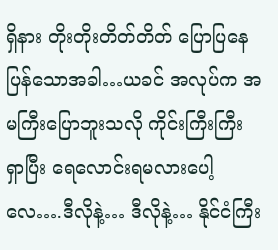ရှိနား တိုးတိုးတိတ်တိတ် ပြောပြနေပြန်သောအခါ…ယခင် အလုပ်က အမကြီးပြောဘူးသလို ကိုင်းကြီးကြီး ရှာပြီး ရေလောင်းရမလားပေါ့လေ….ဒီလိုနဲ့… ဒီလိုနဲ့… နိုင်ငံကြီး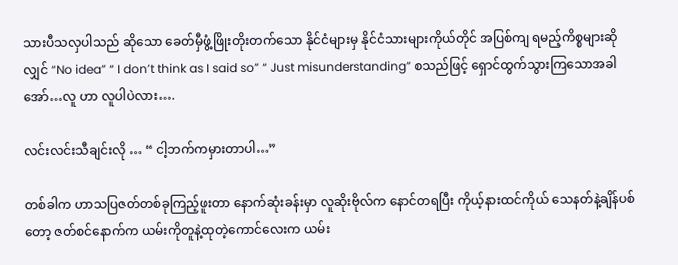သားပီသလှပါသည် ဆိုသော ခေတ်မှီဖွံ့ဖြိုးတိုးတက်သော နိုင်ငံများမှ နိုင်ငံသားများကိုယ်တိုင် အပြစ်ကျ ရမည့်ကိစ္စများဆိုလျှင် “No idea” “ I don’t think as I said so” “ Just misunderstanding” စသည်ဖြင့် ရှောင်ထွက်သွားကြသောအခါ အော်…လူ ဟာ လူပါပဲလား….

လင်းလင်းသီချင်းလို … “ ငါ့ဘက်ကမှားတာပါ…”

တစ်ခါက ဟာသပြဇတ်တစ်ခုကြည့်ဖူးတာ နောက်ဆုံးခန်းမှာ လူဆိုးဗိုလ်က နောင်တရပြီး ကိုယ့်နားထင်ကိုယ် သေနတ်နဲ့ချိန်ပစ်တော့ ဇတ်စင်နောက်က ယမ်းကိုတူနဲ့ထုတဲ့ကောင်လေးက ယမ်း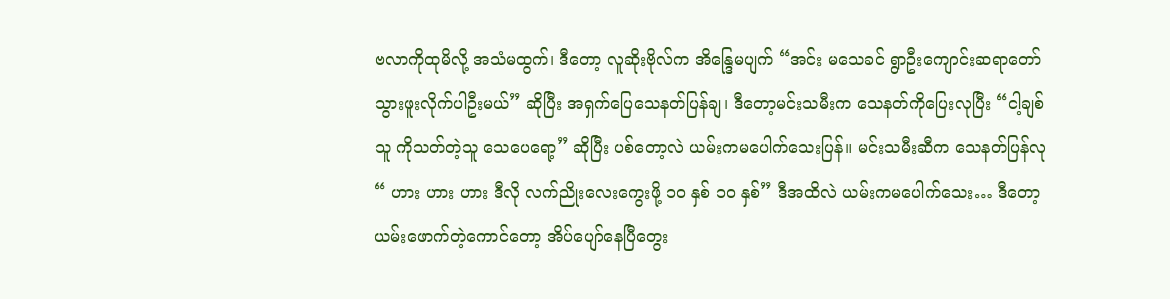ဗလာကိုထုမိလို့ အသံမထွက်၊ ဒီတော့ လူဆိုးဗိုလ်က အိန္ဒြေမပျက် “အင်း မသေခင် ရွာဦးကျောင်းဆရာတော် သွားဖူးလိုက်ပါဦးမယ်” ဆိုပြီး အရှက်ပြေသေနတ်ပြန်ချ၊ ဒီတော့မင်းသမီးက သေနတ်ကိုပြေးလုပြီး “ငါ့ချစ်သူ ကိုသတ်တဲ့သူ သေပေရော့” ဆိုပြီး ပစ်တော့လဲ ယမ်းကမပေါက်သေးပြန်။ မင်းသမီးဆီက သေနတ်ပြန်လု “ ဟား ဟား ဟား ဒီလို လက်ညိုးလေးကွေးဖို့ ၁ဝ နှစ် ၁ဝ နှစ်” ဒီအထိလဲ ယမ်းကမပေါက်သေး… ဒီတော့ ယမ်းဖောက်တဲ့ကောင်တော့ အိပ်ပျော်နေပြီတွေး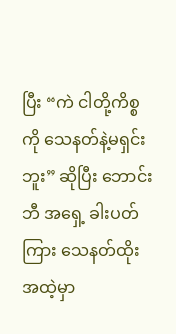ပြီး “ကဲ ငါတို့ကိစ္စကို သေနတ်နဲ့မရှင်းဘူး” ဆိုပြီး ဘောင်းဘီ အရှေ့ ခါးပတ်ကြား သေနတ်ထိုးအထဲ့မှာ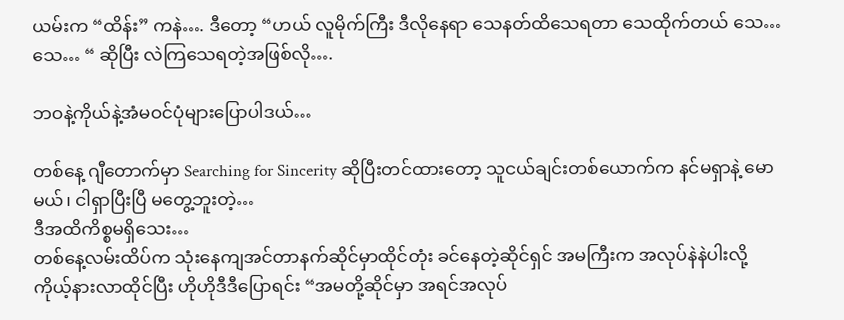ယမ်းက “ထိန်း” ကနဲ…. ဒီတော့ “ဟယ် လူမိုက်ကြီး ဒီလိုနေရာ သေနတ်ထိသေရတာ သေထိုက်တယ် သေ… သေ… “ ဆိုပြီး လဲကြသေရတဲ့အဖြစ်လို….

ဘဝနဲ့ကိုယ်နဲ့အံမဝင်ပုံများပြောပါဒယ်…

တစ်နေ့ ဂျီတောက်မှာ Searching for Sincerity ဆိုပြီးတင်ထားတော့ သူငယ်ချင်းတစ်ယောက်က နင်မရှာနဲ့ မောမယ်၊ ငါရှာပြီးပြီ မတွေ့ဘူးတဲ့…
ဒီအထိကိစ္စမရှိသေး…
တစ်နေ့လမ်းထိပ်က သုံးနေကျအင်တာနက်ဆိုင်မှာထိုင်တုံး ခင်နေတဲ့ဆိုင်ရှင် အမကြီးက အလုပ်နဲနဲပါးလို့ ကိုယ့်နားလာထိုင်ပြီး ဟိုဟိုဒီဒီပြောရင်း “အမတို့ဆိုင်မှာ အရင်အလုပ်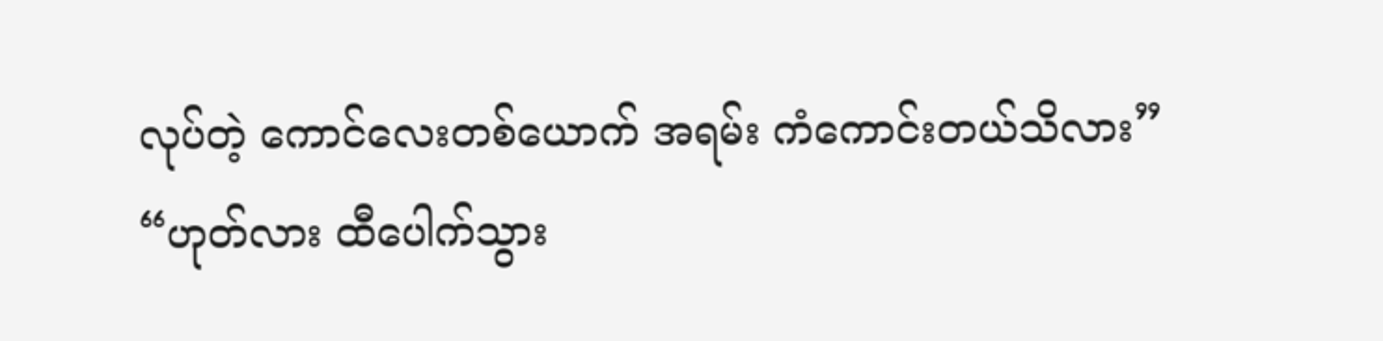လုပ်တဲ့ ကောင်လေးတစ်ယောက် အရမ်း ကံကောင်းတယ်သိလား”
“ဟုတ်လား ထီပေါက်သွား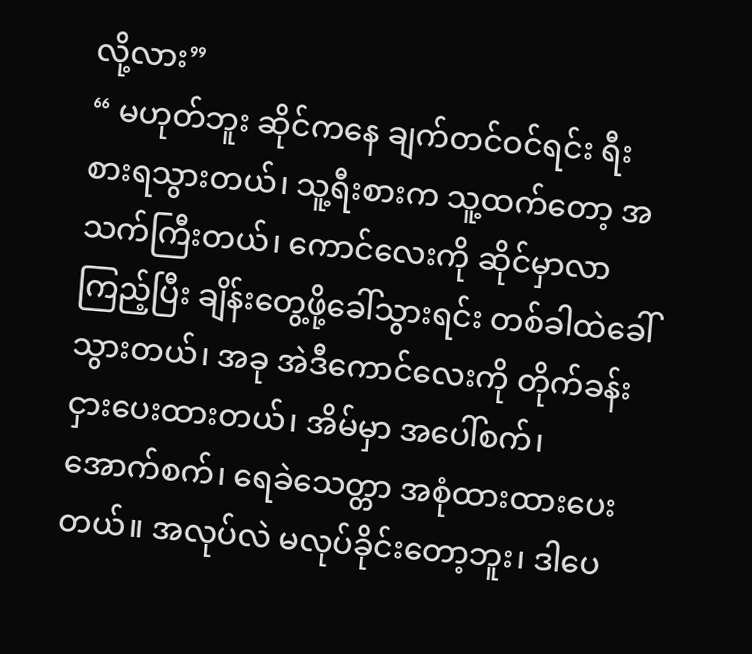လို့လား”
“ မဟုတ်ဘူး ဆိုင်ကနေ ချက်တင်ဝင်ရင်း ရီးစားရသွားတယ်၊ သူ့ရီးစားက သူ့ထက်တော့ အသက်ကြီးတယ်၊ ကောင်လေးကို ဆိုင်မှာလာကြည့်ပြီး ချိန်းတွေ့ဖို့ခေါ်သွားရင်း တစ်ခါထဲခေါ်သွားတယ်၊ အခု အဲဒီကောင်လေးကို တိုက်ခန်းငှားပေးထားတယ်၊ အိမ်မှာ အပေါ်စက်၊ အောက်စက်၊ ရေခဲသေတ္တာ အစုံထားထားပေးတယ်။ အလုပ်လဲ မလုပ်ခိုင်းတော့ဘူး၊ ဒါပေ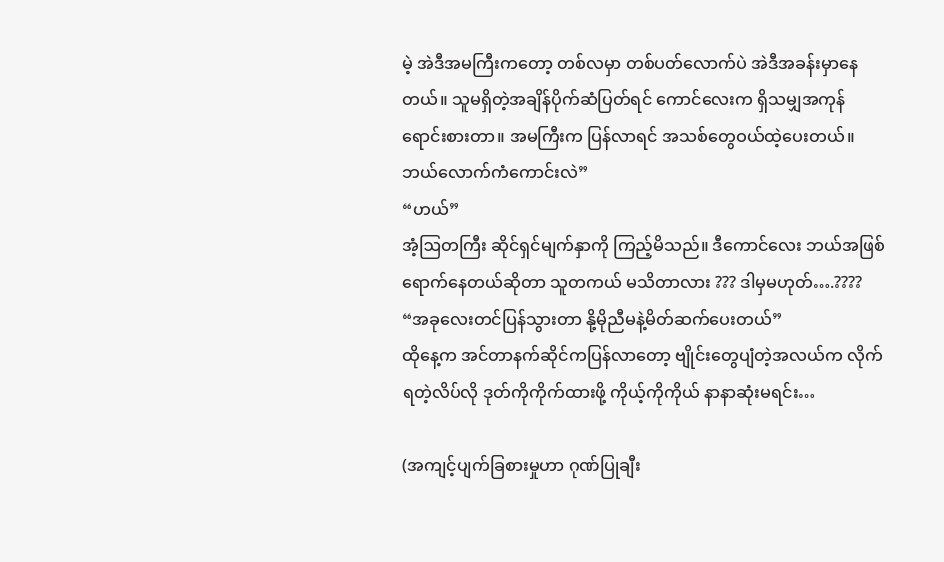မဲ့ အဲဒီအမကြီးကတော့ တစ်လမှာ တစ်ပတ်လောက်ပဲ အဲဒီအခန်းမှာနေတယ်။ သူမရှိတဲ့အချိန်ပိုက်ဆံပြတ်ရင် ကောင်လေးက ရှိသမျှအကုန်ရောင်းစားတာ။ အမကြီးက ပြန်လာရင် အသစ်တွေဝယ်ထဲ့ပေးတယ်။ ဘယ်လောက်ကံကောင်းလဲ”
“ဟယ်”
အံ့ဩတကြီး ဆိုင်ရှင်မျက်နှာကို ကြည့်မိသည်။ ဒီကောင်လေး ဘယ်အဖြစ်ရောက်နေတယ်ဆိုတာ သူတကယ် မသိတာလား ??? ဒါမှမဟုတ်….????
“အခုလေးတင်ပြန်သွားတာ နို့မိုညီမနဲ့မိတ်ဆက်ပေးတယ်”
ထိုနေ့က အင်တာနက်ဆိုင်ကပြန်လာတော့ ဗျိုင်းတွေပျံတဲ့အလယ်က လိုက်ရတဲ့လိပ်လို ဒုတ်ကိုကိုက်ထားဖို့ ကိုယ့်ကိုကိုယ် နာနာဆုံးမရင်း…

(အကျင့်ပျက်ခြစားမှုဟာ ဂုဏ်ပြုချီး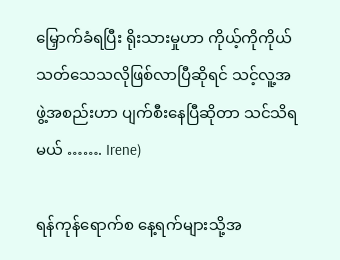မြှောက်ခံရပြီး ရိုးသားမှုဟာ ကိုယ့်ကိုကိုယ်သတ်သေသလိုဖြစ်လာပြီဆိုရင် သင့်လူ့အဖွဲ့အစည်းဟာ ပျက်စီးနေပြီဆိုတာ သင်သိရမယ် ……. Irene)

ရန်ကုန်ရောက်စ နေ့ရက်များသို့အ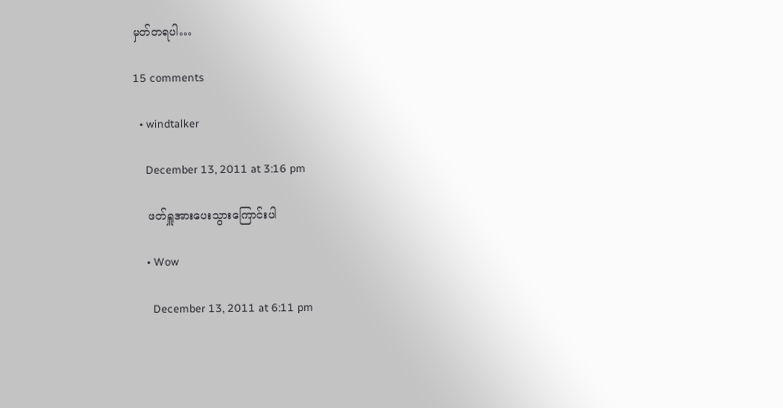မှတ်တရပါ…

15 comments

  • windtalker

    December 13, 2011 at 3:16 pm

    ဖတ်ရှူအားပေးသွားကြောင်းပါ

    • Wow

      December 13, 2011 at 6:11 pm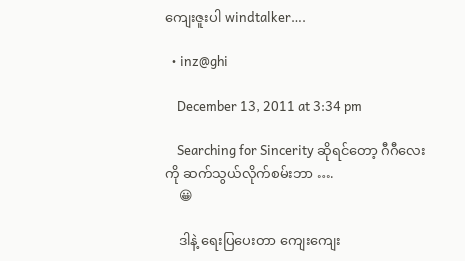ကျေးဇူးပါ windtalker….

  • inz@ghi

    December 13, 2011 at 3:34 pm

    Searching for Sincerity ဆိုရင်တော့ ဂီဂီလေးကို ဆက်သွယ်လိုက်စမ်းဘာ ….
    😀

    ဒါနဲ့ ရေးပြပေးတာ ကျေးကျေး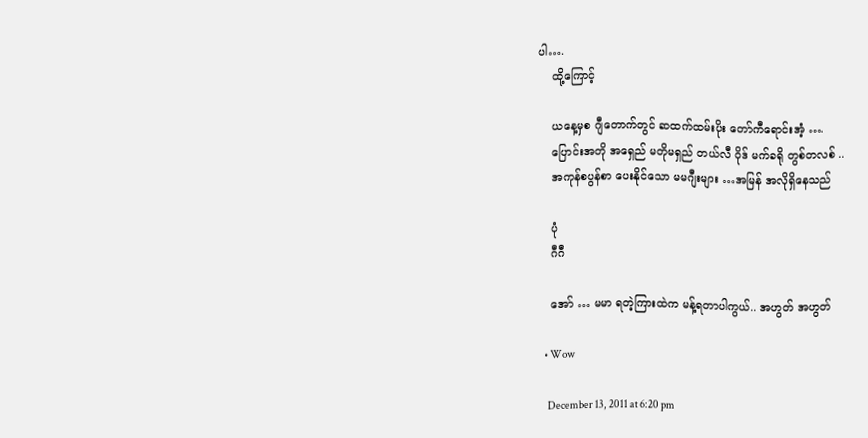ပါ….
    ထို့ကြောင့်

    ယနေ့မှစ ဂျီတောက်တွင် ဆထက်ထမ်းပိုး တော်ကီရောင်းအံ့ ….
    ပြောင်းအတို အရှေည် မတိုမရှည် တယ်လီ ဝိုဒ် မက်ခရို တွစ်တလစ် ..
    အကုန်စပွန်စာ ပေးနိုင်သော မမဂျီးများ …အမြန် အလိုရှိနေသည်

    ပုံ
    ဂီဂီ

    အော် … မမာ ရတဲ့ကြားထဲက မန့်ရတာပါကွယ်.. အဟွတ် အဟွတ်

    • Wow

      December 13, 2011 at 6:20 pm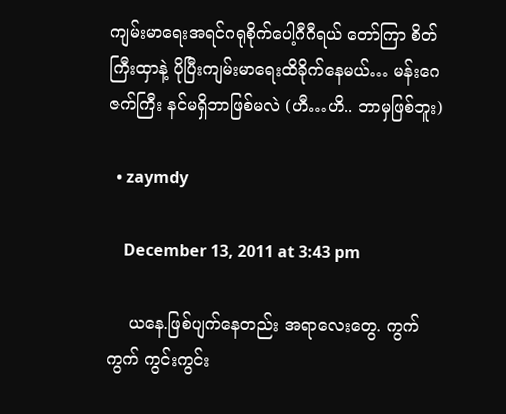ကျမ်းမာရေးအရင်ဂရုစိုက်ပေါ့ဂီဂီရယ် တော်ကြာ စိတ်ကြီးထှာနဲ့ ပိုပြီးကျမ်းမာရေးထိခိုက်နေမယ်… မန်းဂေဇက်ကြီး နင်မရှိဘာဖြစ်မလဲ (ဟီ…ဟိ.. ဘာမှဖြစ်ဘူး)

  • zaymdy

    December 13, 2011 at 3:43 pm

    ယနေ.ဖြစ်ပျက်နေတည်း အရာလေးတွေ. ကွက်ကွက် ကွင်းကွင်း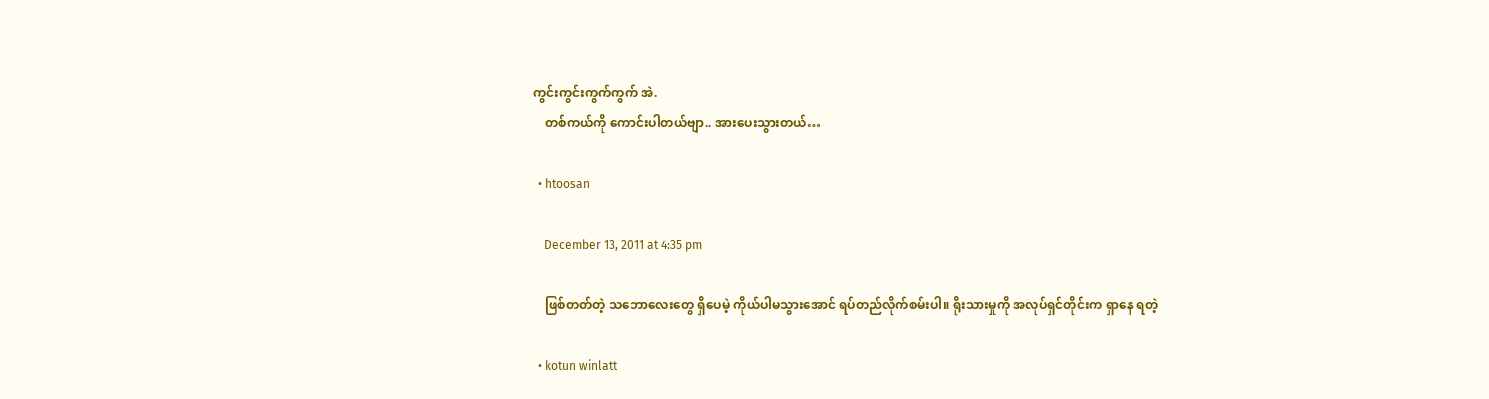ကွင်းကွင်းကွက်ကွက် အဲ.
    တစ်ကယ်ကို ကောင်းပါတယ်ဗျာ.. အားပေးသွားတယ်…

  • htoosan

    December 13, 2011 at 4:35 pm

    ဖြစ်တတ်တဲ့ သဘောလေးတွေ ရှိပေမဲ့ ကိုယ်ပါမသွားအောင် ရပ်တည်လိုက်စမ်းပါ။ ရိုးသားမှုကို အလုပ်ရှင်တိုင်းက ရှာနေ ရတဲ့

  • kotun winlatt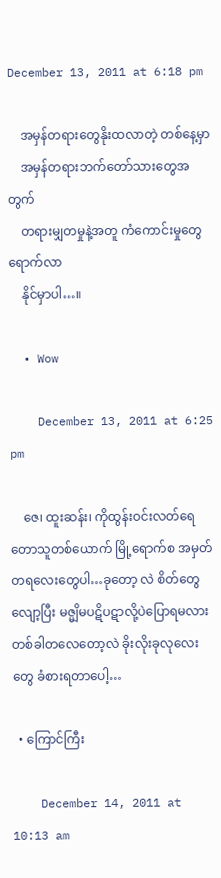December 13, 2011 at 6:18 pm

    အမှန်တရားတွေနိုးထလာတဲ့ တစ်နေ့မှာ
    အမှန်တရားဘက်တော်သားတွေအတွက်
    တရားမျှတမှုနဲ့အတူ ကံကောင်းမှုတွေရောက်လာ
    နိုင်မှာပါ…။

  • Wow

    December 13, 2011 at 6:25 pm

    ဇေ၊ ထူးဆန်း၊ ကိုထွန်းဝင်းလတ်ရေ တောသူတစ်ယောက် မြို့ရောက်စ အမှတ်တရလေးတွေပါ…ခုတော့ လဲ စိတ်တွေလျော့ပြီး မဇ္မျိမပဋိပဋာလို့ပဲပြောရမလား တစ်ခါတလေတော့လဲ ခိုးလိုးခုလုလေးတွေ ခံစားရတာပေါ့…

  • ကြောင်ကြီး

    December 14, 2011 at 10:13 am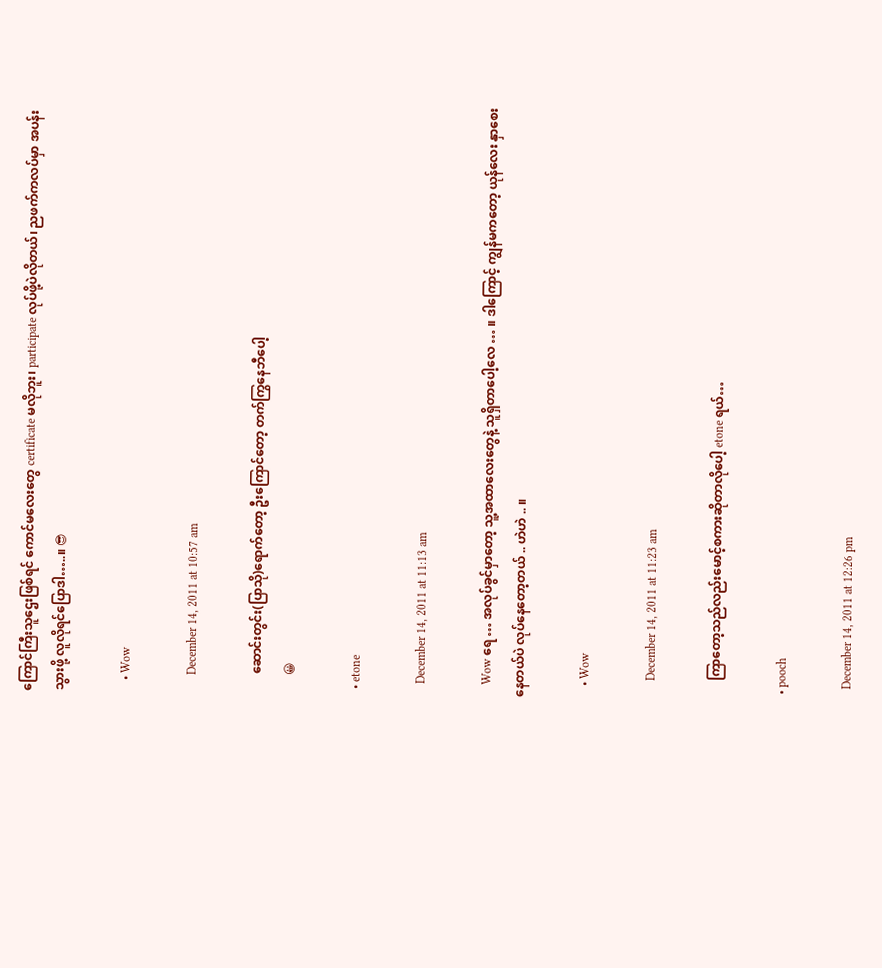ကြောင်ကြီးသူဌေးဖြစ်ရင် ကောင်မလေးတွေ certificate မလိုဘူး၊ participate လုပ်ဖို့ပဲလိုတယ်၊ ညဖက်ကလပ်မှာ အပန်းသွားဖို့ လူလိုရင်ပြောဒါ…..။ 😎

    • Wow

      December 14, 2011 at 10:57 am

      ဆောင်းတွင်း(ပြာသို)ရောက်တော့ ဦးကြောင်တော့ တက်ကြွနေဘီပေါ့
      😀

  • etone

    December 14, 2011 at 11:13 am

    Wow ရေ … အလုပ်ခွင်မှာတော့ သူ့အထာလေးတွေနဲ့ သူရှိတာပေါ့လေ … ။ ဒါကြောင့် ကျွန်မကတော့ ယုန်လေး နှာစေးနေတယ်ပဲ လုပ်နေတော့တယ် .. ဟဲဟဲ .. ။

    • Wow

      December 14, 2011 at 11:23 am

      ကြာတော့သည်လည်းမောင့်စကားဆိုတာလိုပေါ့ etone ရယ်…

  • pooch

    December 14, 2011 at 12:26 pm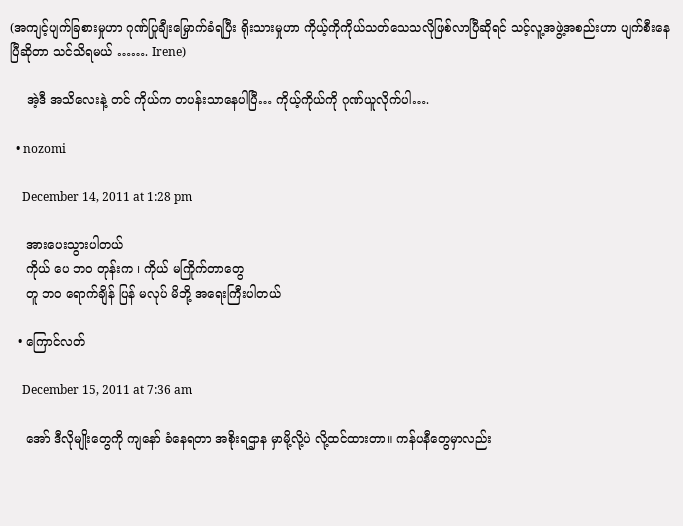(အကျင့်ပျက်ခြစားမှုဟာ ဂုဏ်ပြုချီးမြှောက်ခံရပြီး ရိုးသားမှုဟာ ကိုယ့်ကိုကိုယ်သတ်သေသလိုဖြစ်လာပြီဆိုရင် သင့်လူ့အဖွဲ့အစည်းဟာ ပျက်စီးနေပြီဆိုတာ သင်သိရမယ် ……. Irene)

    အဲ့ဒီ အသိလေးနဲ့ တင် ကိုယ်က တပန်းသာနေပါပြီ… ကိုယ့်ကိုယ်ကို ဂုဏ်ယူလိုက်ပါ….

  • nozomi

    December 14, 2011 at 1:28 pm

    အားပေးသွားပါတယ်
    ကိုယ် ပေ ဘဝ တုန်းက ၊ ကိုယ် မကြိုက်တာတွေ
    တူ ဘဝ ရောက်ချိန် ပြန် မလုပ် မိဘို့ အရေးကြီးပါတယ်

  • ကြောင်လတ်

    December 15, 2011 at 7:36 am

    အော် ဒီလိုမျိုးတွေကို ကျနော် ခံနေရတာ အစိုးရဌာန မှာမို့လို့ပဲ လို့ထင်ထားတာ။ ကန်ပနီတွေမှာလည်း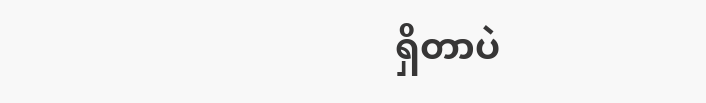ရှိတာပဲ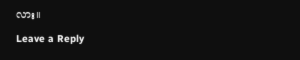လား။

Leave a Reply